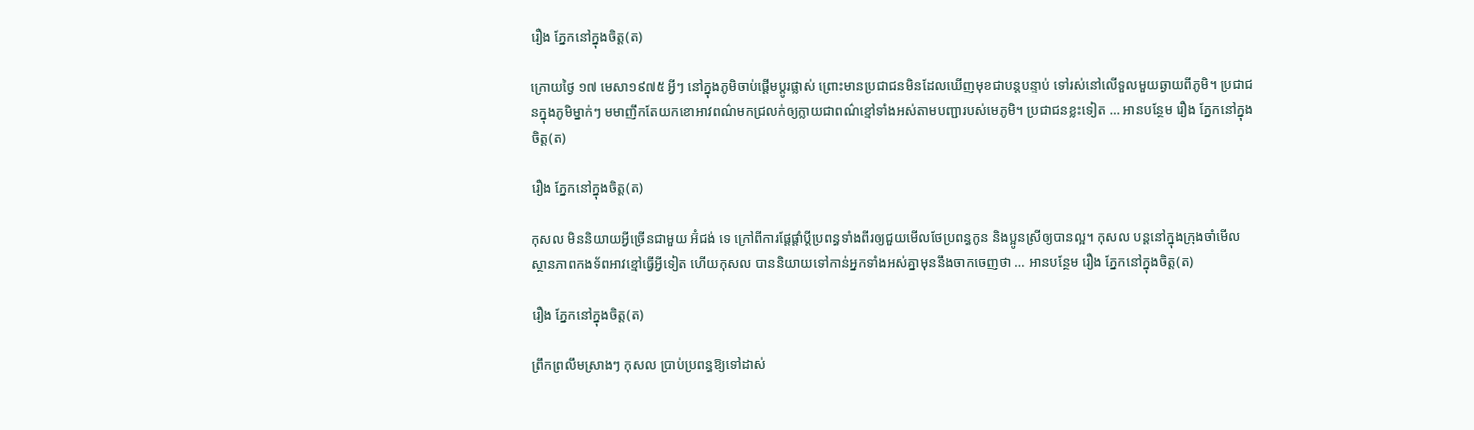រឿង ភ្នែកនៅក្នុងចិត្ត(ត)

ក្រោយថ្ងៃ ១៧ មេសា១៩៧៥ អ្វីៗ នៅក្នុងភូមិចាប់ផ្ដើមប្តូរផ្លាស់ ព្រោះមានប្រជាជនមិនដែលឃើញមុខជាបន្តបន្ទាប់ ទៅរស់នៅលើទួលមួយឆ្ងាយពីភូមិ។ ប្រជាជនក្នុងភូមិម្នាក់ៗ មមាញឹកតែយកខោអាវពណ៌មកជ្រលក់ឲ្យក្លាយជាពណ៌ខ្មៅទាំងអស់តាមបញ្ជារបស់មេភូមិ។ ប្រជាជនខ្លះទៀត … អានបន្ថែម រឿង ភ្នែកនៅក្នុងចិត្ត(ត)

រឿង ភ្នែកនៅក្នុងចិត្ត(ត)

កុសល មិននិយាយអ្វីច្រើនជាមួយ អ៊ំជង់ ទេ ក្រៅពីការផ្ដែផ្ដាំប្តីប្រពន្ធទាំងពីរឲ្យជួយមើលថែប្រពន្ធកូន និងប្អូនស្រីឲ្យបានល្អ។ កុសល បន្តនៅក្នុងក្រុងចាំមើលស្ថានភាពកងទ័ពអាវខ្មៅធ្វើអ្វីទៀត ហើយកុសល បាននិយាយទៅកាន់អ្នកទាំងអស់គ្នាមុននឹងចាកចេញថា … អានបន្ថែម រឿង ភ្នែកនៅក្នុងចិត្ត(ត)

រឿង ភ្នែកនៅក្នុងចិត្ត(ត)

ព្រឹកព្រលឹមស្រាងៗ កុសល ប្រាប់ប្រពន្ធឱ្យទៅដាស់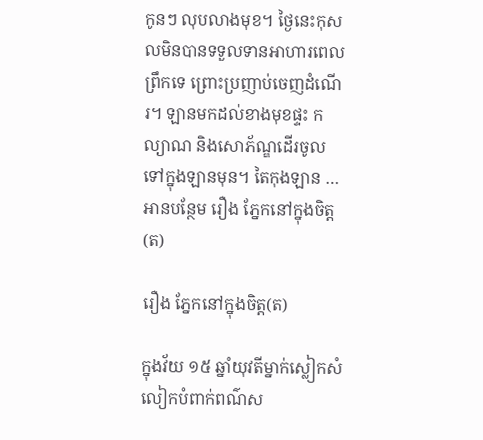កូនៗ លុបលាងមុខ។ ថ្ងៃនេះកុសលមិនបានទទួលទានអាហារពេលព្រឹកទេ ព្រោះប្រញាប់ចេញដំណើរ។ ឡានមកដល់ខាងមុខផ្ទះ កល្យាណ និងសោភ័ណ្ឌដើរចូលទៅក្នុងឡានមុន។ តៃកុងឡាន … អានបន្ថែម រឿង ភ្នែកនៅក្នុងចិត្ត(ត)

រឿង ភ្នែកនៅក្នុងចិត្ត(ត)

ក្នុងវ័យ ១៥ ឆ្នាំយុវតីម្នាក់ស្លៀកសំលៀកបំពាក់ពណ៌ស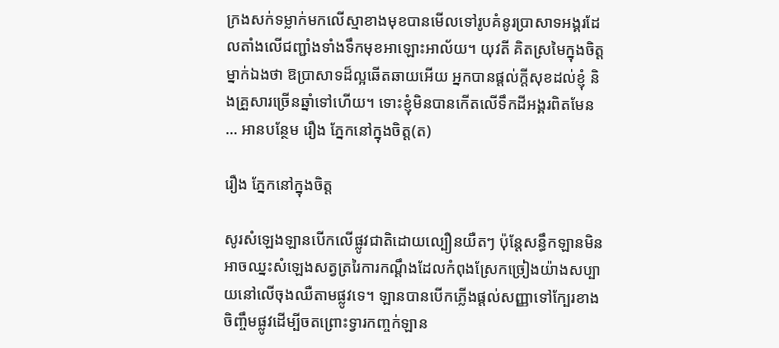ក្រងសក់ទម្លាក់មកលើស្មាខាងមុខបានមើលទៅរូបគំនូរប្រាសាទអង្គរដែលតាំងលើជញ្ជាំងទាំងទឹកមុខអាឡោះអាល័យ។ យុវតី គិតស្រមៃក្នុងចិត្តម្នាក់ឯងថា ឱប្រាសាទដ៏ល្អឆើតឆាយអើយ អ្នកបានផ្ដល់ក្តីសុខដល់ខ្ញុំ និងគ្រួសារច្រើនឆ្នាំទៅហើយ។ ទោះខ្ញុំមិនបានកើតលើទឹកដីអង្គរពិតមែន … អានបន្ថែម រឿង ភ្នែកនៅក្នុងចិត្ត(ត)

រឿង ភ្នែកនៅក្នុងចិត្ត

សូរសំឡេងឡានបើកលើផ្លូវជាតិដោយល្បឿនយឺតៗ ប៉ុន្តែសន្ធឹកឡានមិនអាចឈ្នះសំឡេងសត្វត្ររៃការកណ្ដឹងដែលកំពុងស្រែកច្រៀងយ៉ាងសប្បាយនៅលើចុងឈឺតាមផ្លូវទេ។ ឡានបានបើកភ្លើងផ្ដល់សញ្ញាទៅក្បែរខាងចិញ្ចឹមផ្លូវដើម្បីចតព្រោះទ្វារកញ្ចក់ឡាន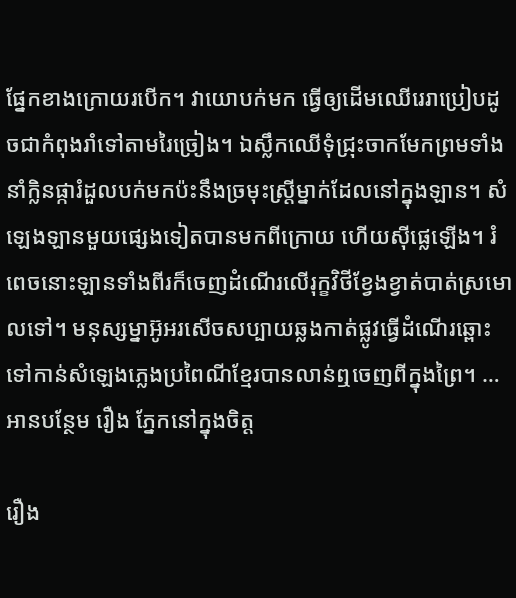ផ្នែកខាងក្រោយរបើក។ វាយោបក់មក ធ្វើឲ្យដើមឈើរេរាប្រៀបដូចជាកំពុងរាំទៅតាមរៃច្រៀង។ ឯស្លឹកឈើទុំជ្រុះចាកមែកព្រមទាំងនាំក្លិនផ្ការំដួលបក់មកប៉ះនឹងច្រមុះស្ត្រីម្នាក់ដែលនៅក្នុងឡាន។ សំឡេងឡានមួយផ្សេងទៀតបានមកពីក្រោយ ហើយស៊ីផ្លេឡើង។ រំពេចនោះឡានទាំងពីរក៏ចេញដំណើរលើរុក្ខវិថីខ្វែងខ្វាត់បាត់ស្រមោលទៅ។ មនុស្សម្នាអ៊ូអរសើចសប្បាយឆ្លងកាត់ផ្លូវធ្វើដំណើរឆ្ពោះទៅកាន់សំឡេងភ្លេងប្រពៃណីខ្មែរបានលាន់ឮចេញពីក្នុងព្រៃ។ … អានបន្ថែម រឿង ភ្នែកនៅក្នុងចិត្ត

រឿង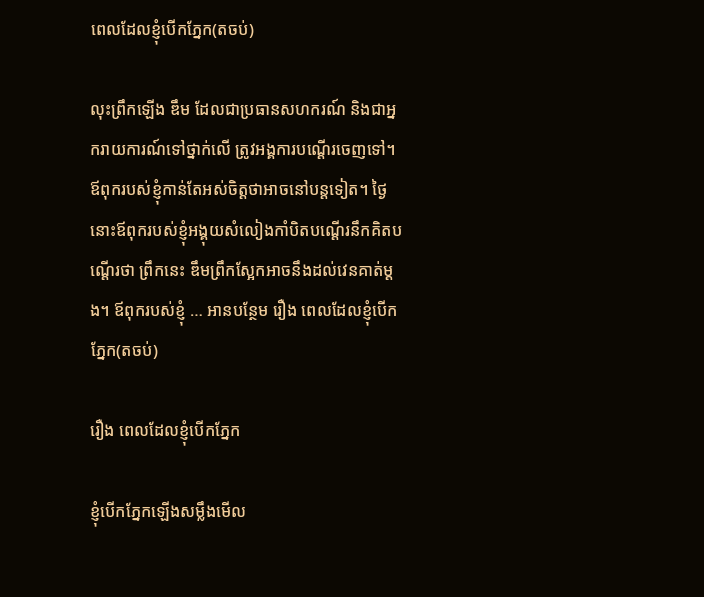ពេលដែលខ្ញុំបើកភ្នែក(តចប់)

លុះព្រឹកឡើង ឌឹម ដែលជាប្រធានសហករណ៍ និងជាអ្នករាយការណ៍ទៅថ្នាក់លើ ត្រូវអង្គការបណ្ដើរចេញទៅ។ ឪពុករបស់ខ្ញុំកាន់តែអស់ចិត្តថាអាចនៅបន្តទៀត។ ថ្ងៃនោះឪពុករបស់ខ្ញុំអង្គុយសំលៀងកាំបិតបណ្ដើរនឹកគិតបណ្ដើរថា ព្រឹកនេះ ឌឹមព្រឹកស្អែកអាចនឹងដល់វេនគាត់ម្ដង។ ឪពុករបស់ខ្ញុំ … អានបន្ថែម រឿង ពេលដែលខ្ញុំបើកភ្នែក(តចប់)

រឿង ពេលដែលខ្ញុំបើកភ្នែក

ខ្ញុំបើកភ្នែកឡើងសម្លឹងមើល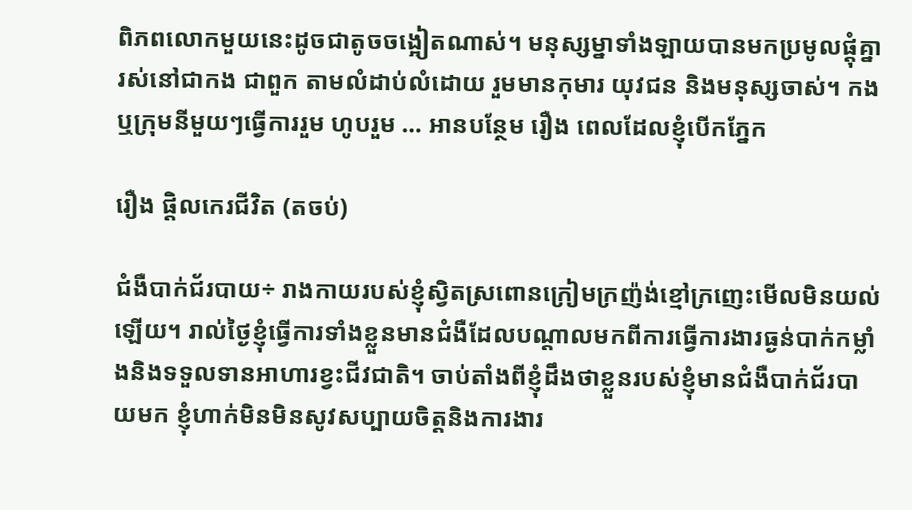ពិភពលោកមួយនេះដូចជាតូចចង្អៀតណាស់។ មនុស្សម្នាទាំងឡាយបានមកប្រមូលផ្ដុំគ្នារស់នៅជាកង ជាពួក តាមលំដាប់លំដោយ រួមមានកុមារ យុវជន និងមនុស្សចាស់។ កង ឬក្រុមនីមួយៗធ្វើការរួម ហូបរួម … អានបន្ថែម រឿង ពេលដែលខ្ញុំបើកភ្នែក

រឿង ផ្តិលកេរជីវិត (តចប់)

ជំងឺបាក់ជ័របាយ÷ រាងកាយរបស់ខ្ញុំស្វិតស្រពោនក្រៀមក្រញ៉ង់ខ្មៅក្រញេះមើលមិនយល់ឡើយ។ រាល់ថ្ងៃខ្ញុំធ្វើការទាំងខ្លួនមានជំងឺដែលបណ្ដាលមកពីការធ្វើការងារធ្ងន់បាក់កម្លាំងនិងទទួលទានអាហារខ្វះជីវជាតិ។ ចាប់តាំងពីខ្ញុំដឹងថាខ្លួនរបស់ខ្ញុំមានជំងឺបាក់ជ័របាយមក ខ្ញុំហាក់មិនមិនសូវសប្បាយចិត្តនិងការងារ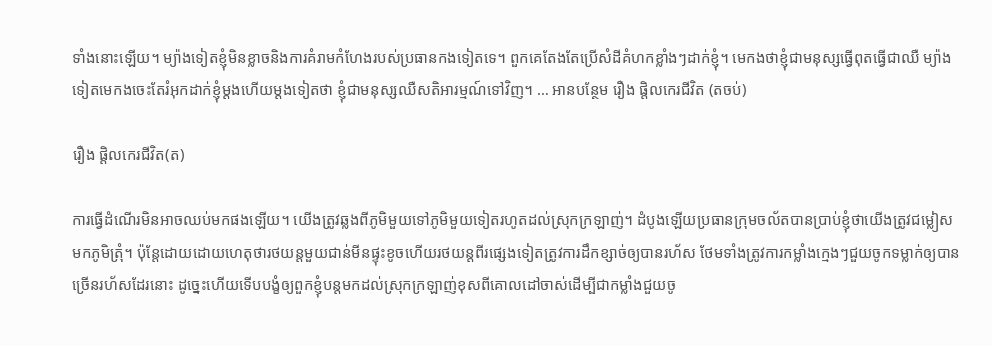ទាំងនោះឡើយ។ ម្យ៉ាងទៀតខ្ញុំមិនខ្លាចនិងការគំរាមកំហែងរបស់ប្រធានកងទៀតទេ។ ពួកគេតែងតែប្រើសំដីគំហកខ្លាំងៗដាក់ខ្ញុំ។ មេកងថាខ្ញុំជាមនុស្សធ្វើពុតធ្វើជាឈឺ ម្យ៉ាងទៀតមេកងចេះតែរំអុកដាក់ខ្ញុំម្ដងហើយម្ដងទៀតថា ខ្ញុំជាមនុស្សឈឺសតិអារម្មណ៍ទៅវិញ។ … អានបន្ថែម រឿង ផ្តិលកេរជីវិត (តចប់)

រឿង ផ្តិលកេរជីវិត(ត)

ការធ្វើដំណើរមិនអាចឈប់មកផងឡើយ។ យើងត្រូវឆ្លងពីភូមិមួយទៅភូមិមួយទៀតរហូតដល់ស្រុកក្រឡាញ់។ ដំបូងឡើយប្រធានក្រុមចល័តបានប្រាប់ខ្ញុំថាយើងត្រូវជម្លៀសមកភូមិត្រុំ។ ប៉ុន្តែដោយដោយហេតុថារថយន្តមួយជាន់មីនផ្ទុះខូចហើយរថយន្តពីរផ្សេងទៀតត្រូវការដឹកខ្សាច់ឲ្យបានរហ័ស ថែមទាំងត្រូវការកម្លាំងក្មេងៗជួយចូកទម្លាក់ឲ្យបានច្រើនរហ័សដែរនោះ ដូច្នេះហើយទើបបង្ខំឲ្យពួកខ្ញុំបន្តមកដល់ស្រុកក្រឡាញ់ខុសពីគោលដៅចាស់ដើម្បីជាកម្លាំងជួយចូ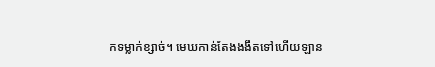កទម្លាក់ខ្សាច់។ មេឃកាន់តែងងងឹតទៅហើយឡាន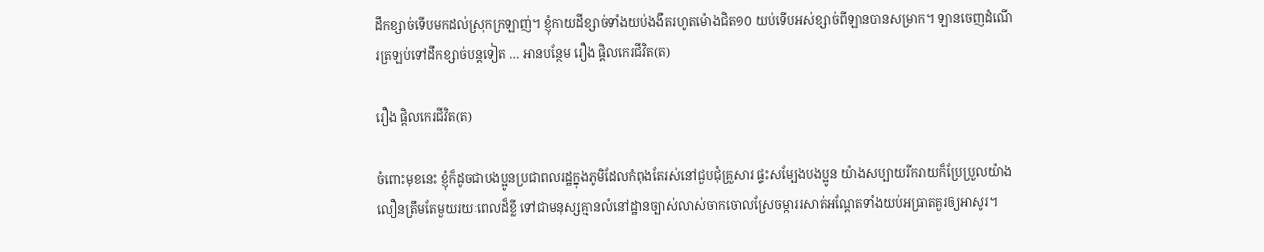ដឹកខ្សាច់ទើបមកដល់ស្រុកក្រឡាញ់។ ខ្ញុំកាយដីខ្សាច់ទាំងយប់ងងឹតរហូតម៉ោងជិត១០ យប់ទើបអស់ខ្សាច់ពីឡានបានសម្រាក។ ឡានចេញដំណើរត្រឡប់ទៅដឹកខ្សាច់បន្តទៀត … អានបន្ថែម រឿង ផ្តិលកេរជីវិត(ត)

រឿង ផ្តិលកេរជីវិត(ត)

ចំពោះមុខនេះ ខ្ញុំក៏ដូចជាបងប្អូនប្រជាពលរដ្ឋក្នុងភូមិដែលកំពុងតែរស់នៅជួបជុំគ្រួសារ ផ្ទះសម្បែងបងប្អូន យ៉ាងសប្បាយរីករាយក៏ប្រែប្រួលយ៉ាងលឿនត្រឹមតែមួយរយៈពេលដ៏ខ្លី ទៅជាមនុស្សគ្មានលំនៅដ្ឋានច្បាស់លាស់ចាកចោលស្រែចម្ការរសាត់អណ្ដែតទាំងយប់អធ្រាតគួរឲ្យអាសូរ។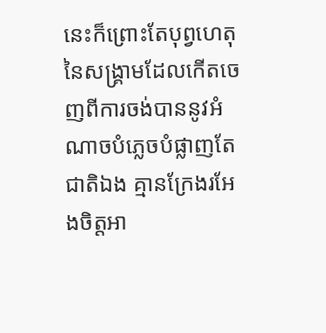នេះក៏ព្រោះតែបុព្វហេតុនៃសង្គ្រាមដែលកើតចេញពីការចង់បាននូវអំណាចបំភ្លេចបំផ្លាញតែជាតិឯង គ្មានក្រែងរអែងចិត្តអា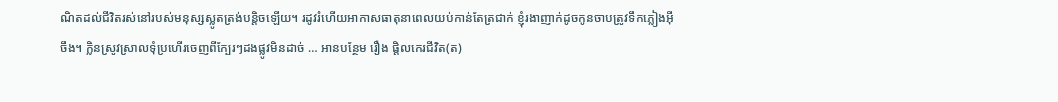ណិតដល់ជីវិតរស់នៅរបស់មនុស្សស្លូតត្រង់បន្តិចឡើយ។ រដូវរំហើយអាកាសធាតុនាពេលយប់កាន់តែត្រជាក់ ខ្ញុំរងាញាក់ដូចកូនចាបត្រូវទឹកភ្លៀងអ៊ីចឹង។ ក្លិនស្រូវស្រាលទុំប្រហើរចេញពីក្បែរៗដងផ្លូវមិនដាច់ … អានបន្ថែម រឿង ផ្តិលកេរជីវិត(ត)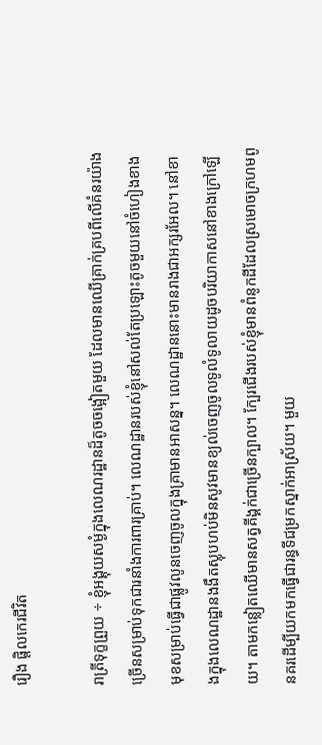រឿង ផ្តិលកេរជីវិត

រាត្រីទុក្ខព្រួយ ÷ ខ្ញុំអង្គុយសម្ងំក្នុងលេណរដ្ឋានដ៏តូចចង្អៀតមួយ ដែលមានឈើគ្រាក់គ្របពីលើគំនរយ៉ាងច្រើនសម្រាប់ទុកជារនាំងការពារគ្រាប់។ លេណដ្ឋានរបស់ខ្ញុំនៅសល់តែប្រឡោះតូចមួយនៅចំហៀងខាងមុខសម្រាប់ធ្វើជាផ្លូវលូនចេញចូលក្នុងគ្រាមានអាសន្ន។ លេណដ្ឋាននោះមានរាងជាអក្សរអែល។ នៅខាងក្នុងលេណដ្ឋានងងឹតស្លុបហប់មិនសូវមានខ្យល់ចេញចូលទូលំទូលាយដូចបរិយាកាសនៅខាងក្រៅឡើយ។ តាមកន្លៀតឈើមានសត្វគីង្គក់ជាច្រើនក្បាល។ ក្បែរជើងរបស់ខ្ញុំមានពំនូកដីដែលស្រមោចក្រហមពូនគរដើម្បីយកមកធ្វើជារន្ធទីជម្រកស្នាក់អាស្រ័យ។ មួយ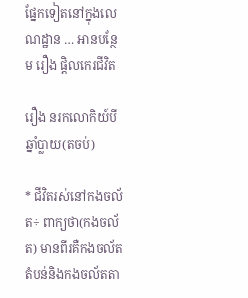ផ្នែកទៀតនៅក្នុងលេណដ្ឋាន … អានបន្ថែម រឿង ផ្តិលកេរជីវិត

រឿង នរកលោកិយ៍បីឆ្នាំប្លាយ(តចប់)

* ជីវិតរស់នៅកងចល័ត÷ ពាក្យថា(កងចល័ត) មានពីរគឺកងចល័តតំបន់និងកងចល័តតា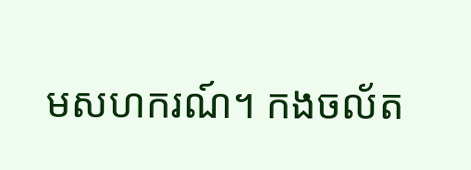មសហករណ៍។ កងចល័ត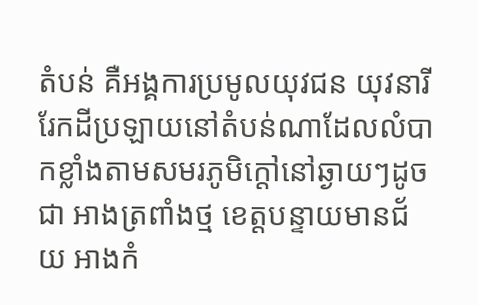តំបន់ គឺអង្គការប្រមូលយុវជន យុវនារីរែកដីប្រឡាយនៅតំបន់ណាដែលលំបាកខ្លាំងតាមសមរភូមិក្តៅនៅឆ្ងាយៗដូចជា អាងត្រពាំងថ្ម ខេត្តបន្ទាយមានជ័យ អាងកំ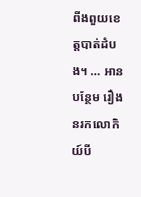ពីងពួយខេត្តបាត់ដំបង។ … អានបន្ថែម រឿង នរកលោកិយ៍បី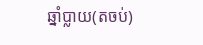ឆ្នាំប្លាយ(តចប់)